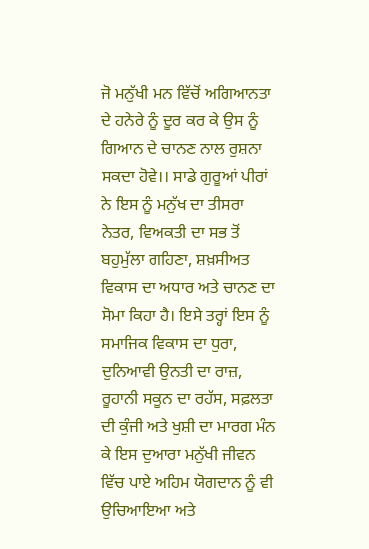ਜੋ ਮਨੁੱਖੀ ਮਨ ਵਿੱਚੋਂ ਅਗਿਆਨਤਾ ਦੇ ਹਨੇਰੇ ਨੂੰ ਦੂਰ ਕਰ ਕੇ ਉਸ ਨੂੰ ਗਿਆਨ ਦੇ ਚਾਨਣ ਨਾਲ ਰੁਸ਼ਨਾ ਸਕਦਾ ਹੋਵੇ।। ਸਾਡੇ ਗੁਰੂਆਂ ਪੀਰਾਂ ਨੇ ਇਸ ਨੂੰ ਮਨੁੱਖ ਦਾ ਤੀਸਰਾ ਨੇਤਰ, ਵਿਅਕਤੀ ਦਾ ਸਭ ਤੋਂ ਬਹੁਮੁੱਲਾ ਗਹਿਣਾ, ਸ਼ਖ਼ਸੀਅਤ ਵਿਕਾਸ ਦਾ ਅਧਾਰ ਅਤੇ ਚਾਨਣ ਦਾ ਸੋਮਾ ਕਿਹਾ ਹੈ। ਇਸੇ ਤਰ੍ਹਾਂ ਇਸ ਨੂੰ ਸਮਾਜਿਕ ਵਿਕਾਸ ਦਾ ਧੁਰਾ, ਦੁਨਿਆਵੀ ਉਨਤੀ ਦਾ ਰਾਜ਼, ਰੂਹਾਨੀ ਸਕੂਨ ਦਾ ਰਹੱਸ, ਸਫ਼ਲਤਾ ਦੀ ਕੁੰਜੀ ਅਤੇ ਖੁਸ਼ੀ ਦਾ ਮਾਰਗ ਮੰਨ ਕੇ ਇਸ ਦੁਆਰਾ ਮਨੁੱਖੀ ਜੀਵਨ ਵਿੱਚ ਪਾਏ ਅਹਿਮ ਯੋਗਦਾਨ ਨੂੰ ਵੀ ਉਚਿਆਇਆ ਅਤੇ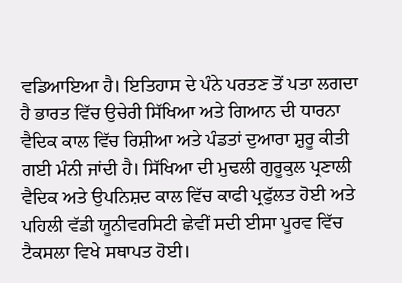ਵਡਿਆਇਆ ਹੈ। ਇਤਿਹਾਸ ਦੇ ਪੰਨੇ ਪਰਤਣ ਤੋਂ ਪਤਾ ਲਗਦਾ ਹੈ ਭਾਰਤ ਵਿੱਚ ਉਚੇਰੀ ਸਿੱਖਿਆ ਅਤੇ ਗਿਆਨ ਦੀ ਧਾਰਨਾ ਵੈਦਿਕ ਕਾਲ ਵਿੱਚ ਰਿਸ਼ੀਆ ਅਤੇ ਪੰਡਤਾਂ ਦੁਆਰਾ ਸ਼ੁਰੂ ਕੀਤੀ ਗਈ ਮੰਨੀ ਜਾਂਦੀ ਹੈ। ਸਿੱਖਿਆ ਦੀ ਮੁਢਲੀ ਗੁਰੂਕੁਲ ਪ੍ਰਣਾਲੀ ਵੈਦਿਕ ਅਤੇ ਉਪਨਿਸ਼ਦ ਕਾਲ ਵਿੱਚ ਕਾਫੀ ਪ੍ਰਫੁੱਲਤ ਹੋਈ ਅਤੇ ਪਹਿਲੀ ਵੱਡੀ ਯੂਨੀਵਰਸਿਟੀ ਛੇਵੀਂ ਸਦੀ ਈਸਾ ਪੂਰਵ ਵਿੱਚ ਟੈਕਸਲਾ ਵਿਖੇ ਸਥਾਪਤ ਹੋਈ।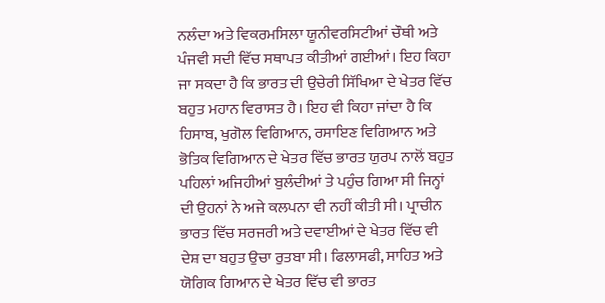ਨਲੰਦਾ ਅਤੇ ਵਿਕਰਮਸਿਲਾ ਯੂਨੀਵਰਸਿਟੀਆਂ ਚੌਥੀ ਅਤੇ ਪੰਜਵੀ ਸਦੀ ਵਿੱਚ ਸਥਾਪਤ ਕੀਤੀਆਂ ਗਈਆਂ। ਇਹ ਕਿਹਾ ਜਾ ਸਕਦਾ ਹੈ ਕਿ ਭਾਰਤ ਦੀ ਉਚੇਰੀ ਸਿੱਖਿਆ ਦੇ ਖੇਤਰ ਵਿੱਚ ਬਹੁਤ ਮਹਾਨ ਵਿਰਾਸਤ ਹੈ। ਇਹ ਵੀ ਕਿਹਾ ਜਾਂਦਾ ਹੈ ਕਿ ਹਿਸਾਬ, ਖੁਗੋਲ ਵਿਗਿਆਨ, ਰਸਾਇਣ ਵਿਗਿਆਨ ਅਤੇ ਭੋਤਿਕ ਵਿਗਿਆਨ ਦੇ ਖੇਤਰ ਵਿੱਚ ਭਾਰਤ ਯੁਰਪ ਨਾਲੋਂ ਬਹੁਤ ਪਹਿਲਾਂ ਅਜਿਹੀਆਂ ਬੁਲੰਦੀਆਂ ਤੇ ਪਹੁੰਚ ਗਿਆ ਸੀ ਜਿਨ੍ਹਾਂ ਦੀ ਉਹਨਾਂ ਨੇ ਅਜੇ ਕਲਪਨਾ ਵੀ ਨਹੀਂ ਕੀਤੀ ਸੀ। ਪ੍ਰਾਚੀਨ ਭਾਰਤ ਵਿੱਚ ਸਰਜਰੀ ਅਤੇ ਦਵਾਈਆਂ ਦੇ ਖੇਤਰ ਵਿੱਚ ਵੀ ਦੇਸ਼ ਦਾ ਬਹੁਤ ਉਚਾ ਰੁਤਬਾ ਸੀ। ਫਿਲਾਸਫੀ, ਸਾਹਿਤ ਅਤੇ ਯੋਗਿਕ ਗਿਆਨ ਦੇ ਖੇਤਰ ਵਿੱਚ ਵੀ ਭਾਰਤ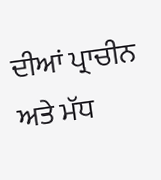ਦੀਆਂ ਪ੍ਰਾਚੀਨ ਅਤੇ ਮੱਧ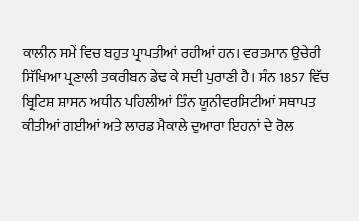ਕਾਲੀਨ ਸਮੇਂ ਵਿਚ ਬਹੁਤ ਪ੍ਰਾਪਤੀਆਂ ਰਹੀਆਂ ਹਨ। ਵਰਤਮਾਨ ਉਚੇਰੀ ਸਿੱਖਿਆ ਪ੍ਰਣਾਲੀ ਤਕਰੀਬਨ ਡੇਢ ਕੇ ਸਦੀ ਪੁਰਾਣੀ ਹੈ। ਸੰਨ 1857 ਵਿੱਚ ਬ੍ਰਿਟਿਸ਼ ਸ਼ਾਸਨ ਅਧੀਨ ਪਹਿਲੀਆਂ ਤਿੰਨ ਯੂਨੀਵਰਸਿਟੀਆਂ ਸਥਾਪਤ ਕੀਤੀਆਂ ਗਈਆਂ ਅਤੇ ਲਾਰਡ ਮੈਕਾਲੇ ਦੁਆਰਾ ਇਹਨਾਂ ਦੇ ਰੋਲ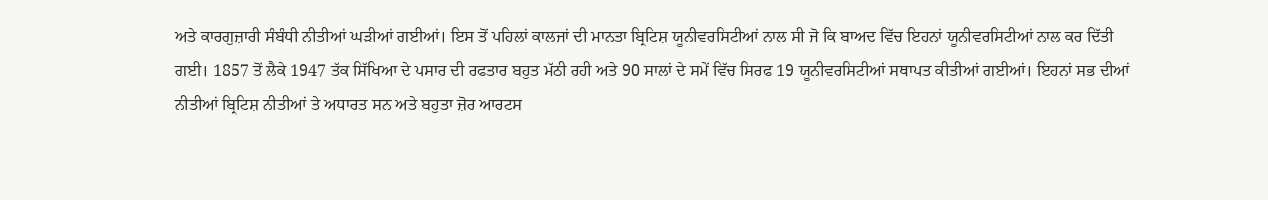ਅਤੇ ਕਾਰਗੁਜ਼ਾਰੀ ਸੰਬੰਧੀ ਨੀਤੀਆਂ ਘੜੀਆਂ ਗਈਆਂ। ਇਸ ਤੋਂ ਪਹਿਲਾਂ ਕਾਲਜਾਂ ਦੀ ਮਾਨਤਾ ਬ੍ਰਿਟਿਸ਼ ਯੂਨੀਵਰਸਿਟੀਆਂ ਨਾਲ ਸੀ ਜੋ ਕਿ ਬਾਅਦ ਵਿੱਚ ਇਹਨਾਂ ਯੂਨੀਵਰਸਿਟੀਆਂ ਨਾਲ ਕਰ ਦਿੱਤੀ ਗਈ। 1857 ਤੋਂ ਲੈਕੇ 1947 ਤੱਕ ਸਿੱਖਿਆ ਦੇ ਪਸਾਰ ਦੀ ਰਫਤਾਰ ਬਹੁਤ ਮੱਠੀ ਰਹੀ ਅਤੇ 90 ਸਾਲਾਂ ਦੇ ਸਮੇਂ ਵਿੱਚ ਸਿਰਫ 19 ਯੂਨੀਵਰਸਿਟੀਆਂ ਸਥਾਪਤ ਕੀਤੀਆਂ ਗਈਆਂ। ਇਹਨਾਂ ਸਭ ਦੀਆਂ ਨੀਤੀਆਂ ਬ੍ਰਿਟਿਸ਼ ਨੀਤੀਆਂ ਤੇ ਅਧਾਰਤ ਸਨ ਅਤੇ ਬਹੁਤਾ ਜ਼ੋਰ ਆਰਟਸ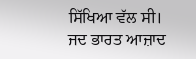ਸਿੱਖਿਆ ਵੱਲ ਸੀ। ਜਦ ਭਾਰਤ ਆਜ਼ਾਦ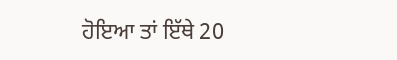ਹੋਇਆ ਤਾਂ ਇੱਥੇ 20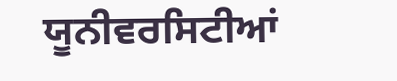ਯੂਨੀਵਰਸਿਟੀਆਂ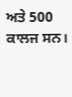ਅਤੇ 500 ਕਾਲਜ ਸਨ।